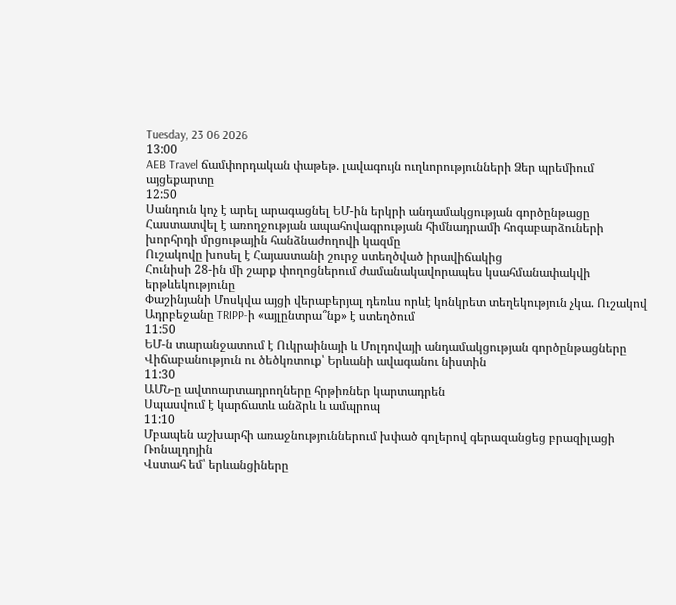Tuesday, 23 06 2026
13:00
AEB Travel ճամփորդական փաթեթ. լավագույն ուղևորությունների Ձեր պրեմիում այցեքարտը
12:50
Սանդուն կոչ է արել արագացնել ԵՄ-ին երկրի անդամակցության գործընթացը
Հաստատվել է առողջության ապահովագրության հիմնադրամի հոգաբարձուների խորհրդի մրցութային հանձնաժողովի կազմը
Ուշակովը խոսել է Հայաստանի շուրջ ստեղծված իրավիճակից
Հունիսի 28-ին մի շարք փողոցներում ժամանակավորապես կսահմանափակվի երթևեկությունը
Փաշինյանի Մոսկվա այցի վերաբերյալ դեռևս որևէ կոնկրետ տեղեկություն չկա. Ուշակով
Ադրբեջանը TRIPP-ի «այլընտրա՞նք» է ստեղծում
11:50
ԵՄ-ն տարանջատում է Ուկրաինայի և Մոլդովայի անդամակցության գործընթացները
Վիճաբանություն ու ծեծկռտուք՝ Երևանի ավագանու նիստին
11:30
ԱՄՆ-ը ավտոարտադրողները հրթիռներ կարտադրեն
Սպասվում է կարճատև անձրև և ամպրոպ
11:10
Մբապեն աշխարհի առաջնություններում խփած գոլերով գերազանցեց բրազիլացի Ռոնալդոյին
Վստահ եմ՝ երևանցիները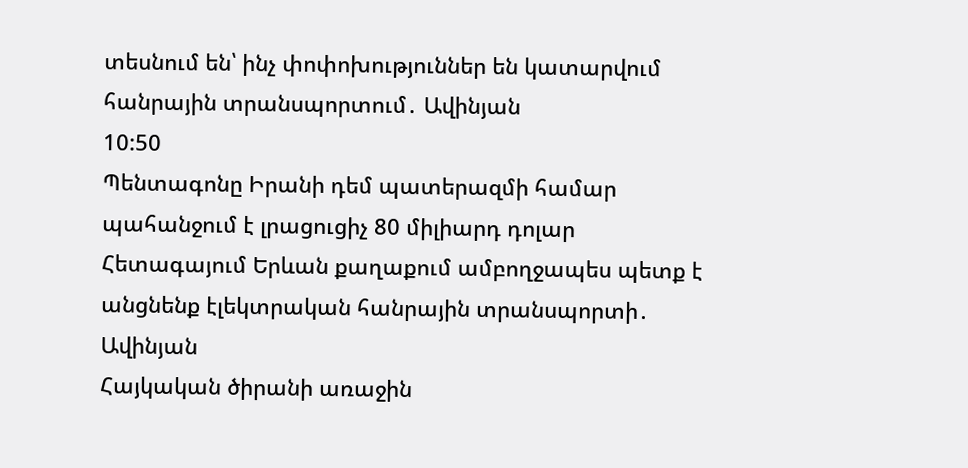տեսնում են՝ ինչ փոփոխություններ են կատարվում հանրային տրանսպորտում․ Ավինյան
10:50
Պենտագոնը Իրանի դեմ պատերազմի համար պահանջում է լրացուցիչ 80 միլիարդ դոլար
Հետագայում Երևան քաղաքում ամբողջապես պետք է անցնենք էլեկտրական հանրային տրանսպորտի․ Ավինյան
Հայկական ծիրանի առաջին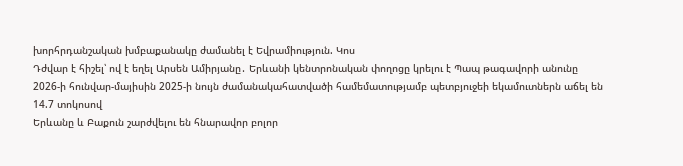խորհրդանշական խմբաքանակը ժամանել է Եվրամիություն. Կոս
Դժվար է հիշել՝ ով է եղել Արսեն Ամիրյանը․ Երևանի կենտրոնական փողոցը կրելու է Պապ թագավորի անունը
2026-ի հունվար-մայիսին 2025-ի նույն ժամանակահատվածի համեմատությամբ պետբյուջեի եկամուտներն աճել են 14.7 տոկոսով
Երևանը և Բաքուն շարժվելու են հնարավոր բոլոր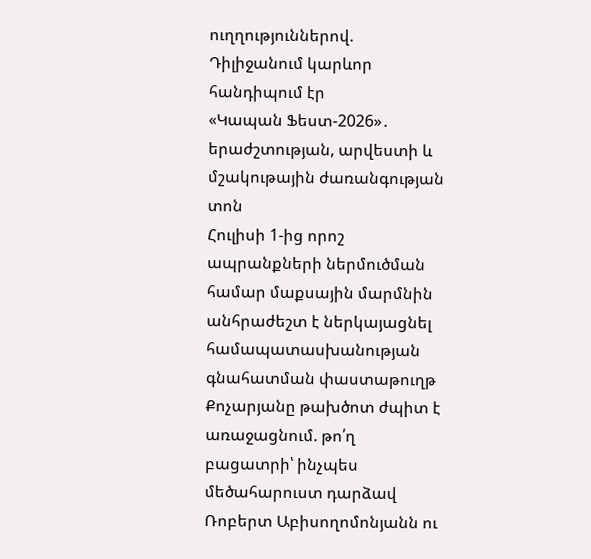ուղղություններով. Դիլիջանում կարևոր հանդիպում էր
«Կապան Ֆեստ-2026»․ երաժշտության, արվեստի և մշակութային ժառանգության տոն
Հուլիսի 1-ից որոշ ապրանքների ներմուծման համար մաքսային մարմնին անհրաժեշտ է ներկայացնել համապատասխանության գնահատման փաստաթուղթ
Քոչարյանը թախծոտ ժպիտ է առաջացնում. թո՛ղ բացատրի՝ ինչպես մեծահարուստ դարձավ
Ռոբերտ Աբիսողոմոնյանն ու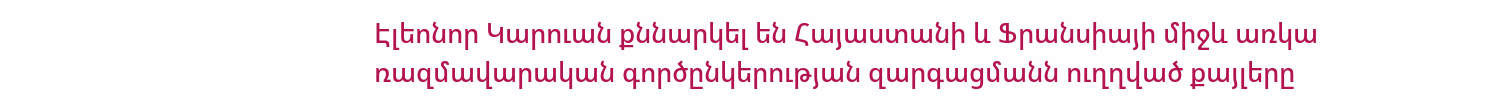Էլեոնոր Կարուան քննարկել են Հայաստանի և Ֆրանսիայի միջև առկա ռազմավարական գործընկերության զարգացմանն ուղղված քայլերը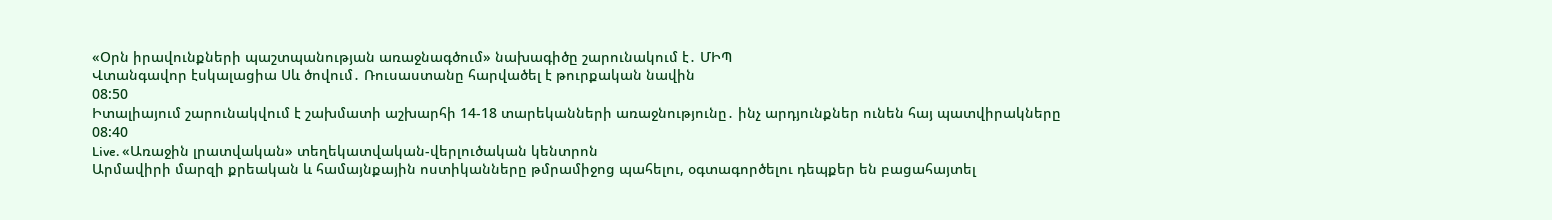«Օրն իրավունքների պաշտպանության առաջնագծում» նախագիծը շարունակում է․ ՄԻՊ
Վտանգավոր էսկալացիա Սև ծովում․ Ռուսաստանը հարվածել է թուրքական նավին
08:50
Իտալիայում շարունակվում է շախմատի աշխարհի 14-18 տարեկանների առաջնությունը․ ինչ արդյունքներ ունեն հայ պատվիրակները
08:40
Live. «Առաջին լրատվական» տեղեկատվական-վերլուծական կենտրոն
Արմավիրի մարզի քրեական և համայնքային ոստիկանները թմրամիջոց պահելու, օգտագործելու դեպքեր են բացահայտել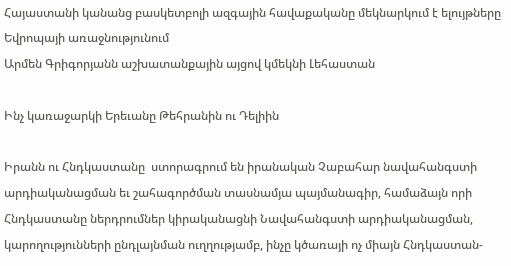Հայաստանի կանանց բասկետբոլի ազգային հավաքականը մեկնարկում է ելույթները Եվրոպայի առաջնությունում
Արմեն Գրիգորյանն աշխատանքային այցով կմեկնի Լեհաստան

Ինչ կառաջարկի Երեւանը Թեհրանին ու Դելիին

Իրանն ու Հնդկաստանը  ստորագրում են իրանական Չաբահար նավահանգստի արդիականացման եւ շահագործման տասնամյա պայմանագիր, համաձայն որի Հնդկաստանը ներդրումներ կիրականացնի Նավահանգստի արդիականացման, կարողությունների ընդլայնման ուղղությամբ, ինչը կծառայի ոչ միայն Հնդկաստան-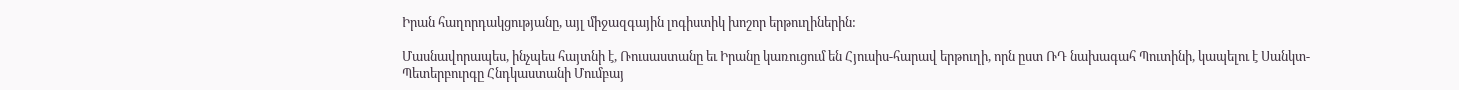Իրան հաղորդակցությանը, այլ միջազգային լոգիստիկ խոշոր երթուղիներին:

Մասնավորապես, ինչպես հայտնի է, Ռուսաստանը եւ Իրանը կառուցում են Հյուսիս-հարավ երթուղի, որն ըստ ՌԴ նախագահ Պուտինի, կապելու է Սանկտ-Պետերբուրգը Հնդկաստանի Մումբայ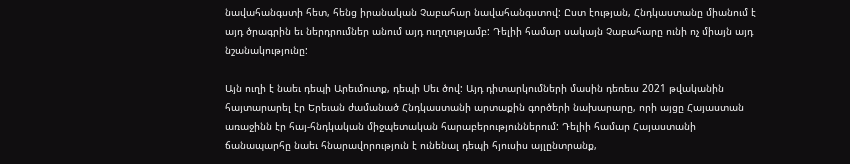նավահանգստի հետ, հենց իրանական Չաբահար նավահանգստով: Ըստ էության, Հնդկաստանը միանում է այդ ծրագրին եւ ներդրումներ անում այդ ուղղությամբ: Դելիի համար սակայն Չաբահարը ունի ոչ միայն այդ նշանակությունը:

Այն ուղի է նաեւ դեպի Արեւմուտք, դեպի Սեւ ծով: Այդ դիտարկումների մասին դեռեւս 2021 թվականին հայտարարել էր Երեւան ժամանած Հնդկաստանի արտաքին գործերի նախարարը, որի այցը Հայաստան առաջինն էր հայ-հնդկական միջպետական հարաբերություններում: Դելիի համար Հայաստանի ճանապարհը նաեւ հնարավորություն է ունենալ դեպի հյուսիս այլընտրանք,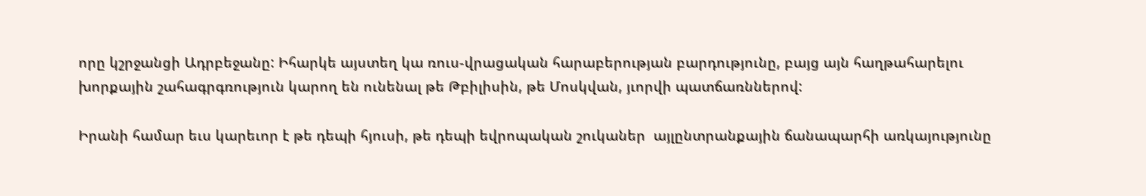որը կշրջանցի Ադրբեջանը: Իհարկե այստեղ կա ռուս-վրացական հարաբերության բարդությունը, բայց այն հաղթահարելու խորքային շահագրգռություն կարող են ունենալ թե Թբիլիսին, թե Մոսկվան, յւորվի պատճառններով:

Իրանի համար եւս կարեւոր է թե դեպի հյուսի, թե դեպի եվրոպական շուկաներ  այլընտրանքային ճանապարհի առկայությունը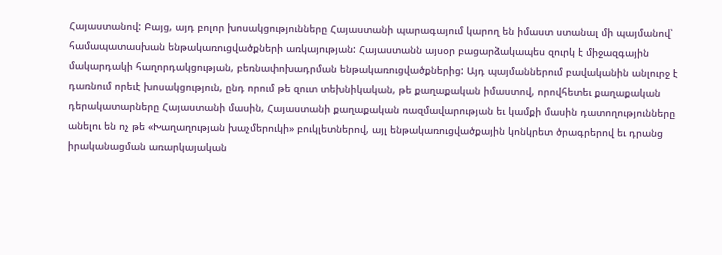Հայաստանով: Բայց, այդ բոլոր խոսակցությունները Հայաստանի պարագայում կարող են իմաստ ստանալ մի պայմանով՝ համապատասխան ենթակառուցվածքների առկայության: Հայաստանն այսօր բացարձակապես զուրկ է միջազգային մակարդակի հաղորդակցության, բեռնափոխադրման ենթակառուցվածքներից: Այդ պայմաններում բավականին անլուրջ է դառնում որեւէ խոսակցություն, ընդ որում թե զուտ տեխնիկական, թե քաղաքական իմաստով, որովհետեւ քաղաքական դերակատարները Հայաստանի մասին, Հայաստանի քաղաքական ռազմավարության եւ կամքի մասին դատողությունները անելու են ոչ թե «Խաղաղության խաչմերուկի» բուկլետներով, այլ ենթակառուցվածքային կոնկրետ ծրագրերով եւ դրանց իրականացման առարկայական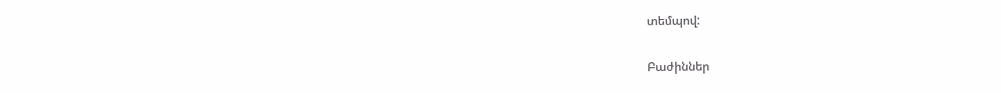տեմպով:

Բաժիններ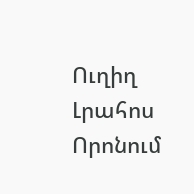Ուղիղ
Լրահոս
Որոնում